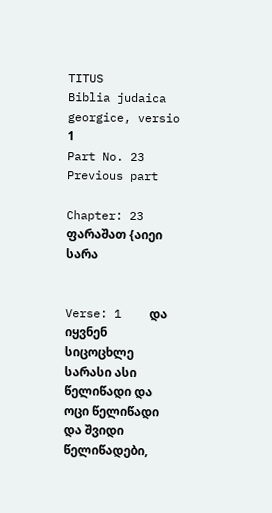TITUS
Biblia judaica georgice, versio 1
Part No. 23
Previous part

Chapter: 23
ფარაშათ {აიეი სარა


Verse: 1    და იყვნენ სიცოცხლე სარასი ასი წელიწადი და ოცი წელიწადი და შვიდი წელიწადები,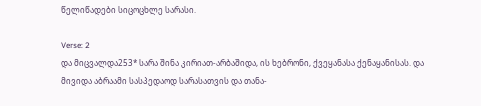წელიწადები სიცოცხლე სარასი.

Verse: 2
და მიცვალდა253* სარა შინა კირიათ-არბაშიდა, ის ხებრონი, ქვეყანასა ქენაყანისას. და მივიდა აბრაამი სასპედაოდ სარასათვის და თანა-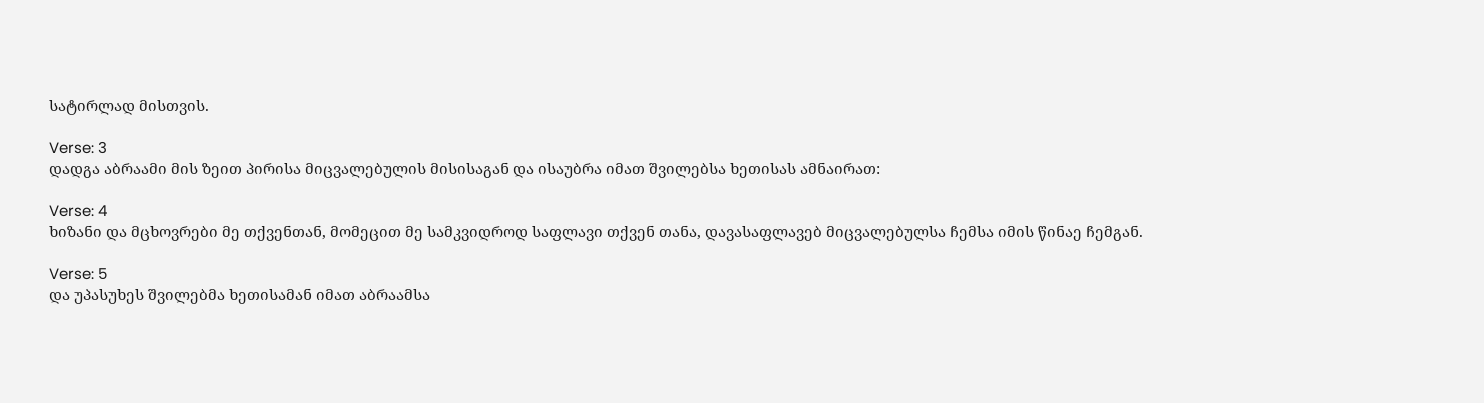სატირლად მისთვის.

Verse: 3
დადგა აბრაამი მის ზეით პირისა მიცვალებულის მისისაგან და ისაუბრა იმათ შვილებსა ხეთისას ამნაირათ:

Verse: 4
ხიზანი და მცხოვრები მე თქვენთან, მომეცით მე სამკვიდროდ საფლავი თქვენ თანა, დავასაფლავებ მიცვალებულსა ჩემსა იმის წინაე ჩემგან.

Verse: 5
და უპასუხეს შვილებმა ხეთისამან იმათ აბრაამსა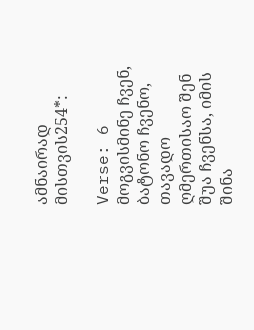ამნაირად მისთვის254*:

Verse: 6
მოგვისმინე ჩვენ, ბატონო ჩვენო, თავადო ღმერთისაო შენ შუა ჩვენსა, იმის შინა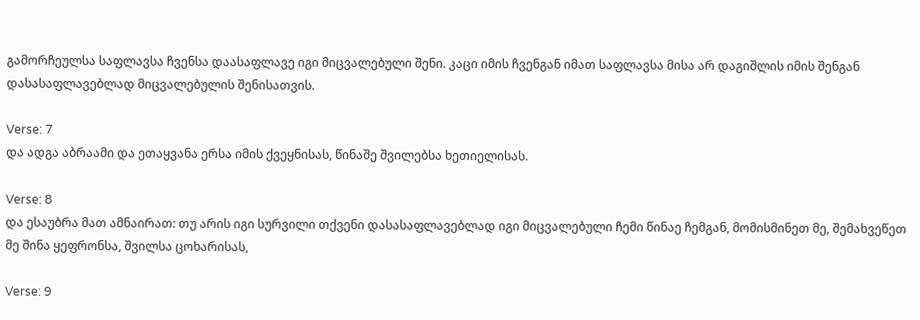გამორჩეულსა საფლავსა ჩვენსა დაასაფლავე იგი მიცვალებული შენი. კაცი იმის ჩვენგან იმათ საფლავსა მისა არ დაგიშლის იმის შენგან დასასაფლავებლად მიცვალებულის შენისათვის.

Verse: 7
და ადგა აბრაამი და ეთაყვანა ერსა იმის ქვეყნისას, წინაშე შვილებსა ხეთიელისას.

Verse: 8
და ესაუბრა მათ ამნაირათ: თუ არის იგი სურვილი თქვენი დასასაფლავებლად იგი მიცვალებული ჩემი წინაე ჩემგან, მომისმინეთ მე, შემახვეწეთ მე შინა ყეფრონსა, შვილსა ცოხარისას,

Verse: 9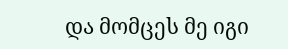და მომცეს მე იგი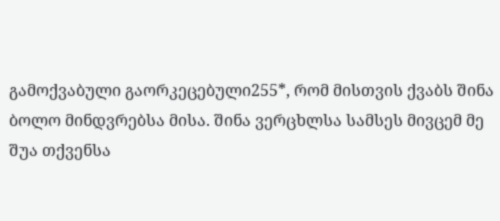გამოქვაბული გაორკეცებული255*, რომ მისთვის ქვაბს შინა ბოლო მინდვრებსა მისა. შინა ვერცხლსა სამსეს მივცემ მე შუა თქვენსა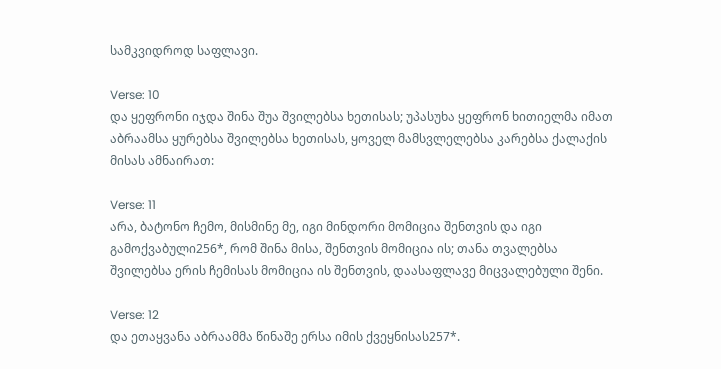სამკვიდროდ საფლავი.

Verse: 10
და ყეფრონი იჯდა შინა შუა შვილებსა ხეთისას; უპასუხა ყეფრონ ხითიელმა იმათ აბრაამსა ყურებსა შვილებსა ხეთისას, ყოველ მამსვლელებსა კარებსა ქალაქის მისას ამნაირათ:

Verse: 11
არა, ბატონო ჩემო, მისმინე მე, იგი მინდორი მომიცია შენთვის და იგი გამოქვაბული256*, რომ შინა მისა, შენთვის მომიცია ის; თანა თვალებსა შვილებსა ერის ჩემისას მომიცია ის შენთვის, დაასაფლავე მიცვალებული შენი.

Verse: 12
და ეთაყვანა აბრაამმა წინაშე ერსა იმის ქვეყნისას257*.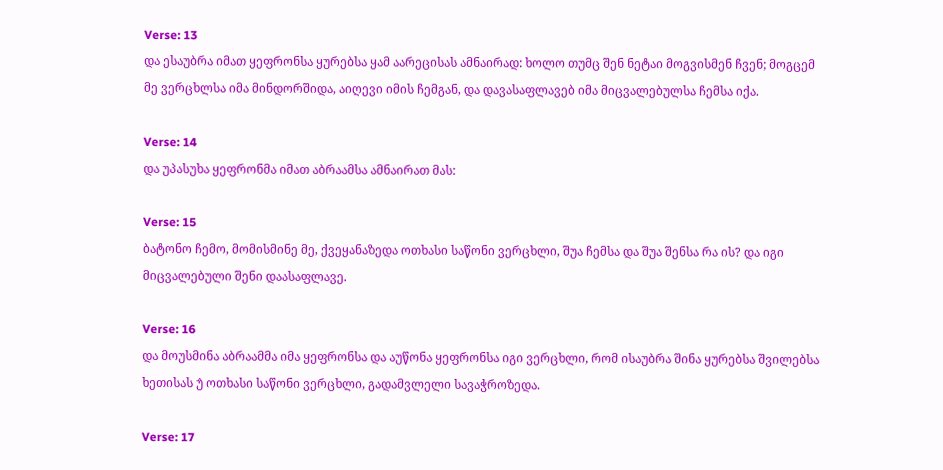Verse: 13
და ესაუბრა იმათ ყეფრონსა ყურებსა ყამ აარეცისას ამნაირად: ხოლო თუმც შენ ნეტაი მოგვისმენ ჩვენ; მოგცემ მე ვერცხლსა იმა მინდორშიდა, აიღევი იმის ჩემგან, და დავასაფლავებ იმა მიცვალებულსა ჩემსა იქა.

Verse: 14
და უპასუხა ყეფრონმა იმათ აბრაამსა ამნაირათ მას:

Verse: 15
ბატონო ჩემო, მომისმინე მე, ქვეყანაზედა ოთხასი საწონი ვერცხლი, შუა ჩემსა და შუა შენსა რა ის? და იგი მიცვალებული შენი დაასაფლავე.

Verse: 16
და მოუსმინა აბრაამმა იმა ყეფრონსა და აუწონა ყეფრონსა იგი ვერცხლი, რომ ისაუბრა შინა ყურებსა შვილებსა ხეთისას უ̂ ოთხასი საწონი ვერცხლი, გადამვლელი სავაჭროზედა.

Verse: 17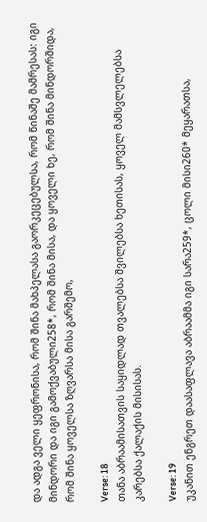და ადგა ველი ყეფრონისა, რომ შინა მახპელასა გაორკეცებულსა, რომ წინაშე მამრესას: იგი მინდორი და იგი გამოქვაბული258*, რომ შინა მისა, და ყოველი ხე, რომ შინა მინდორშიდა, რომ შინა ყოველსა ზღვარსა მისა გარშემო,

Verse: 18
თანა აბრაამისათვის საყიდლად თვალებსა შვილებსა ხეთისას, ყოველ მამსვლელებსა კარებსა ქალაქის მისისას.

Verse: 19
უკანით ენგრეთ დაასაფლავა აბრაამმა იგი სარა259*, ცოლი მისი260* მეყარათსა,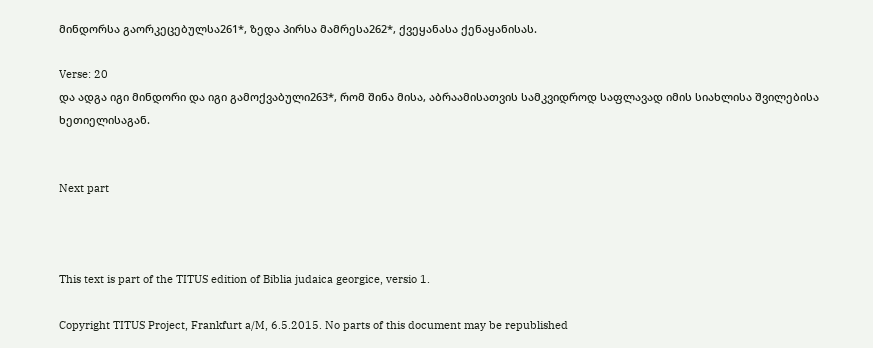მინდორსა გაორკეცებულსა261*, ზედა პირსა მამრესა262*, ქვეყანასა ქენაყანისას.

Verse: 20
და ადგა იგი მინდორი და იგი გამოქვაბული263*, რომ შინა მისა, აბრაამისათვის სამკვიდროდ საფლავად იმის სიახლისა შვილებისა ხეთიელისაგან.


Next part



This text is part of the TITUS edition of Biblia judaica georgice, versio 1.

Copyright TITUS Project, Frankfurt a/M, 6.5.2015. No parts of this document may be republished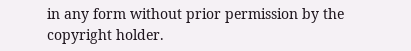in any form without prior permission by the copyright holder.